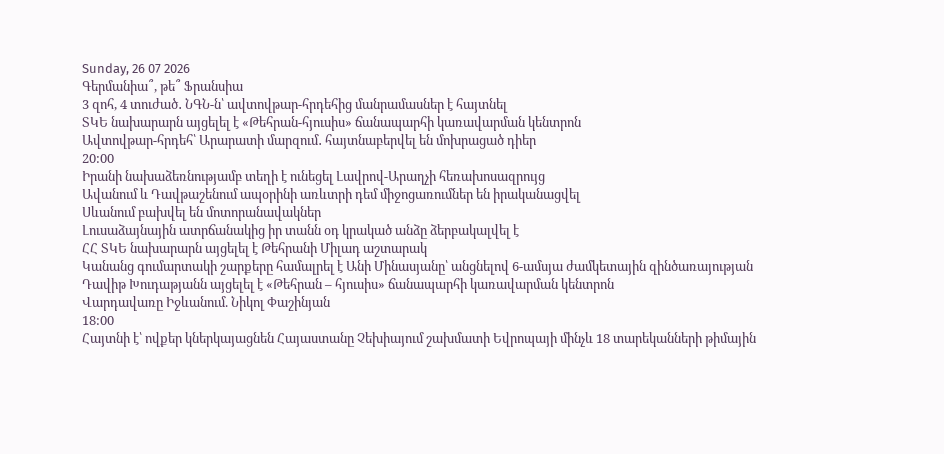Sunday, 26 07 2026
Գերմանիա՞, թե՞ Ֆրանսիա
3 զոհ, 4 տուժած․ ՆԳՆ-ն՝ ավտովթար-հրդեհից մանրամասներ է հայտնել
ՏԿԵ նախարարն այցելել է «Թեհրան-հյուսիս» ճանապարհի կառավարման կենտրոն
Ավտովթար-հրդեհ՝ Արարատի մարզում․ հայտնաբերվել են մոխրացած դիեր
20:00
Իրանի նախաձեռնությամբ տեղի է ունեցել Լավրով-Արաղչի հեռախոսազրույց
Ավանում և Դավթաշենում ապօրինի առևտրի դեմ միջոցառումներ են իրականացվել
Սևանում բախվել են մոտորանավակներ
Լուսաձայնային ատրճանակից իր տանն օդ կրակած անձը ձերբակալվել է
ՀՀ ՏԿԵ նախարարն այցելել է Թեհրանի Միլադ աշտարակ
Կանանց գումարտակի շարքերը համալրել է Անի Մինասյանը՝ անցնելով 6-ամսյա ժամկետային զինծառայության
Դավիթ Խուդաթյանն այցելել է «Թեհրան – հյուսիս» ճանապարհի կառավարման կենտրոն
Վարդավառը Իջևանում. Նիկոլ Փաշինյան
18:00
Հայտնի է՝ ովքեր կներկայացնեն Հայաստանը Չեխիայում շախմատի Եվրոպայի մինչև 18 տարեկանների թիմային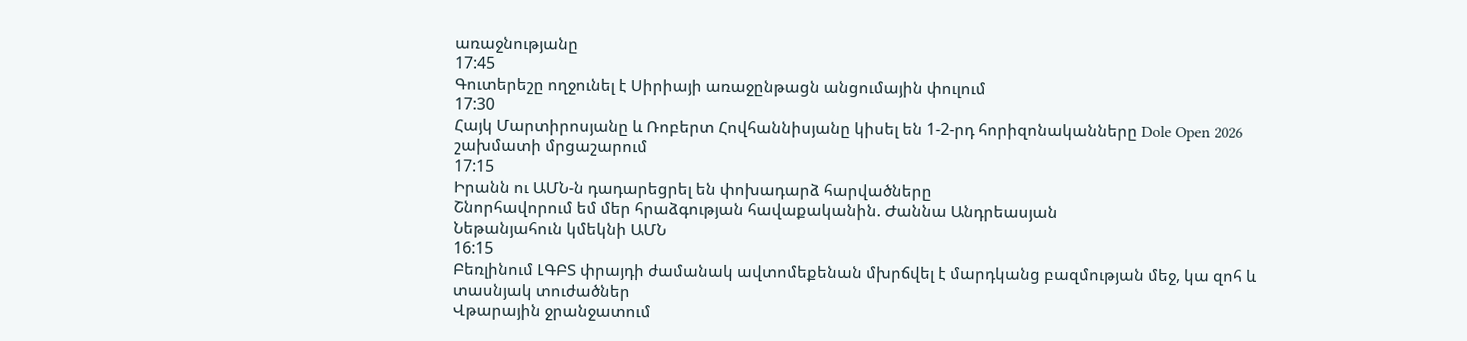առաջնությանը
17:45
Գուտերեշը ողջունել է Սիրիայի առաջընթացն անցումային փուլում
17:30
Հայկ Մարտիրոսյանը և Ռոբերտ Հովհաննիսյանը կիսել են 1-2-րդ հորիզոնականները Dole Open 2026 շախմատի մրցաշարում
17:15
Իրանն ու ԱՄՆ-ն դադարեցրել են փոխադարձ հարվածները
Շնորհավորում եմ մեր հրաձգության հավաքականին. Ժաննա Անդրեասյան
Նեթանյահուն կմեկնի ԱՄՆ
16:15
Բեռլինում ԼԳԲՏ փրայդի ժամանակ ավտոմեքենան մխրճվել է մարդկանց բազմության մեջ, կա զոհ և տասնյակ տուժածներ
Վթարային ջրանջատում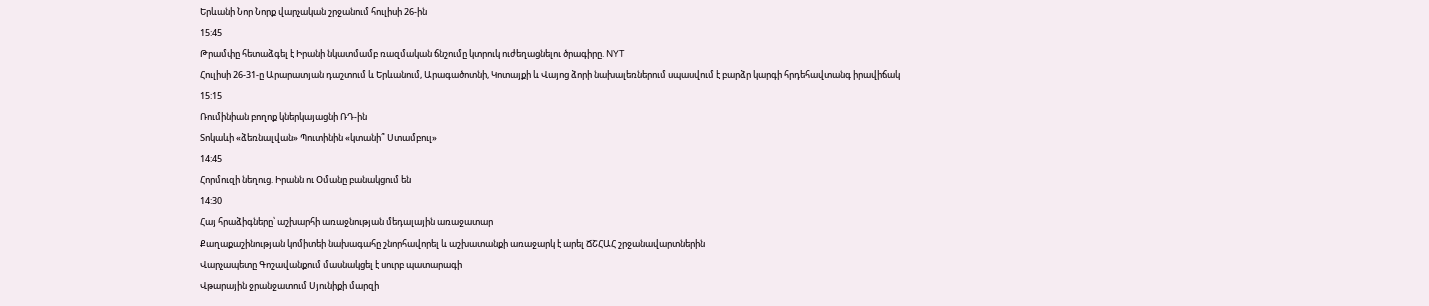Երևանի Նոր Նորք վարչական շրջանում հուլիսի 26-ին
15:45
Թրամփը հետաձգել է Իրանի նկատմամբ ռազմական ճնշումը կտրուկ ուժեղացնելու ծրագիրը. NYT
Հուլիսի 26-31-ը Արարատյան դաշտում և Երևանում, Արագածոտնի, Կոտայքի և Վայոց ձորի նախալեռներում սպասվում է բարձր կարգի հրդեհավտանգ իրավիճակ
15:15
Ռումինիան բողոք կներկայացնի ՌԴ-ին
Տոկաևի «ձեռնալվան» Պուտինին «կտանի՞ Ստամբուլ»
14:45
Հորմուզի նեղուց. Իրանն ու Օմանը բանակցում են
14:30
Հայ հրաձիգները՝ աշխարհի առաջնության մեդալային առաջատար
Քաղաքաշինության կոմիտեի նախագահը շնորհավորել և աշխատանքի առաջարկ է արել ՃՇՀԱՀ շրջանավարտներին
Վարչապետը Գոշավանքում մասնակցել է սուրբ պատարագի
Վթարային ջրանջատում Սյունիքի մարզի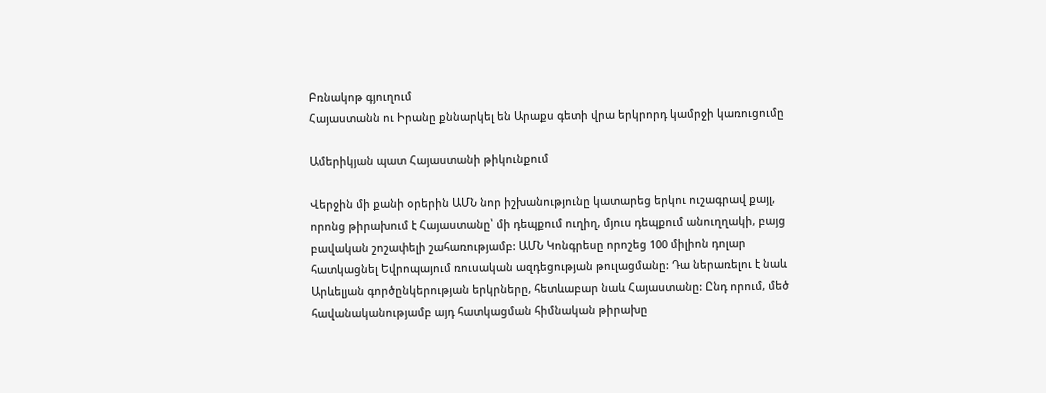Բռնակոթ գյուղում
Հայաստանն ու Իրանը քննարկել են Արաքս գետի վրա երկրորդ կամրջի կառուցումը

Ամերիկյան պատ Հայաստանի թիկունքում

Վերջին մի քանի օրերին ԱՄՆ նոր իշխանությունը կատարեց երկու ուշագրավ քայլ, որոնց թիրախում է Հայաստանը՝ մի դեպքում ուղիղ, մյուս դեպքում անուղղակի, բայց բավական շոշափելի շահառությամբ: ԱՄՆ Կոնգրեսը որոշեց 100 միլիոն դոլար հատկացնել Եվրոպայում ռուսական ազդեցության թուլացմանը: Դա ներառելու է նաև Արևելյան գործընկերության երկրները, հետևաբար նաև Հայաստանը: Ընդ որում, մեծ հավանականությամբ այդ հատկացման հիմնական թիրախը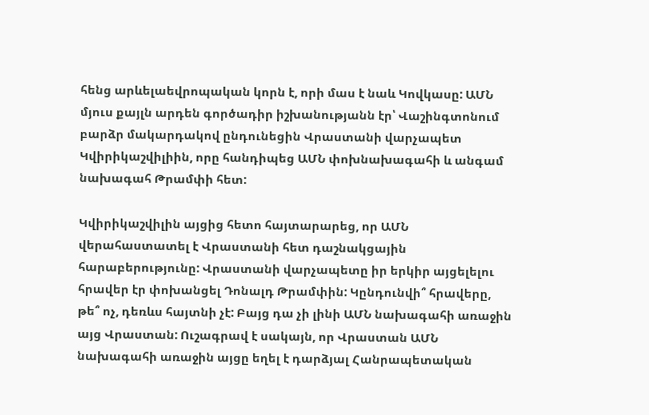հենց արևելաեվրոպական կորն է, որի մաս է նաև Կովկասը: ԱՄՆ մյուս քայլն արդեն գործադիր իշխանությանն էր՝ Վաշինգտոնում բարձր մակարդակով ընդունեցին Վրաստանի վարչապետ Կվիրիկաշվիլիին, որը հանդիպեց ԱՄՆ փոխնախագահի և անգամ նախագահ Թրամփի հետ:

Կվիրիկաշվիլին այցից հետո հայտարարեց, որ ԱՄՆ վերահաստատել է Վրաստանի հետ դաշնակցային հարաբերությունը: Վրաստանի վարչապետը իր երկիր այցելելու հրավեր էր փոխանցել Դոնալդ Թրամփին: Կընդունվի՞ հրավերը, թե՞ ոչ, դեռևս հայտնի չէ: Բայց դա չի լինի ԱՄՆ նախագահի առաջին այց Վրաստան: Ուշագրավ է սակայն, որ Վրաստան ԱՄՆ նախագահի առաջին այցը եղել է դարձյալ Հանրապետական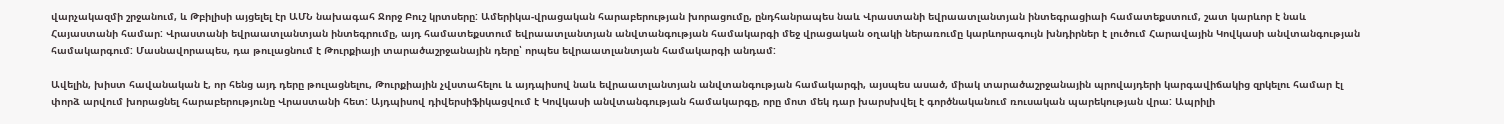վարչակազմի շրջանում, և Թբիլիսի այցելել էր ԱՄՆ նախագահ Ջորջ Բուշ կրտսերը: Ամերիկա-վրացական հարաբերության խորացումը, ընդհանրապես նաև Վրաստանի եվրաատլանտյան ինտեգրացիաի համատեքստում, շատ կարևոր է նաև Հայաստանի համար: Վրաստանի եվրաատլանտյան ինտեգրումը, այդ համատեքստում եվրաատլանտյան անվտանգության համակարգի մեջ վրացական օղակի ներառումը կարևորագույն խնդիրներ է լուծում Հարավային Կովկասի անվտանգության համակարգում: Մասնավորապես, դա թուլացնում է Թուրքիայի տարածաշրջանային դերը՝ որպես եվրաատլանտյան համակարգի անդամ:

Ավելին, խիստ հավանական է, որ հենց այդ դերը թուլացնելու, Թուրքիային չվստահելու և այդպիսով նաև եվրաատլանտյան անվտանգության համակարգի, այսպես ասած, միակ տարածաշրջանային պրովայդերի կարգավիճակից զրկելու համար էլ փորձ արվում խորացնել հարաբերությունը Վրաստանի հետ: Այդպիսով դիվերսիֆիկացվում է Կովկասի անվտանգության համակարգը, որը մոտ մեկ դար խարսխվել է գործնականում ռուսական պարեկության վրա: Ապրիլի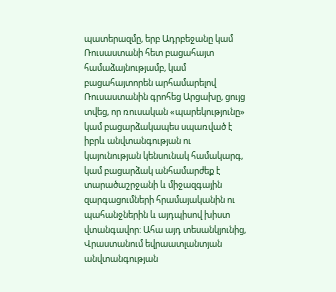պատերազմը, երբ Ադրբեջանը կամ Ռուսաստանի հետ բացահայտ համաձայնությամբ, կամ բացահայտորեն արհամարելով Ռուսաստանին գրոհեց Արցախը, ցույց տվեց, որ ռուսական «պարեկությունը» կամ բացարձակապես սպառված է իբրև անվտանգության ու կայունության կենսունակ համակարգ, կամ բացարձակ անհամարժեք է տարածաշրջանի և միջազգային զարգացումների հրամայականին ու պահանջներին և այդպիսով խիստ վտանգավոր: Ահա այդ տեսանկյունից, Վրաստանում եվրաատլանտյան անվտանգության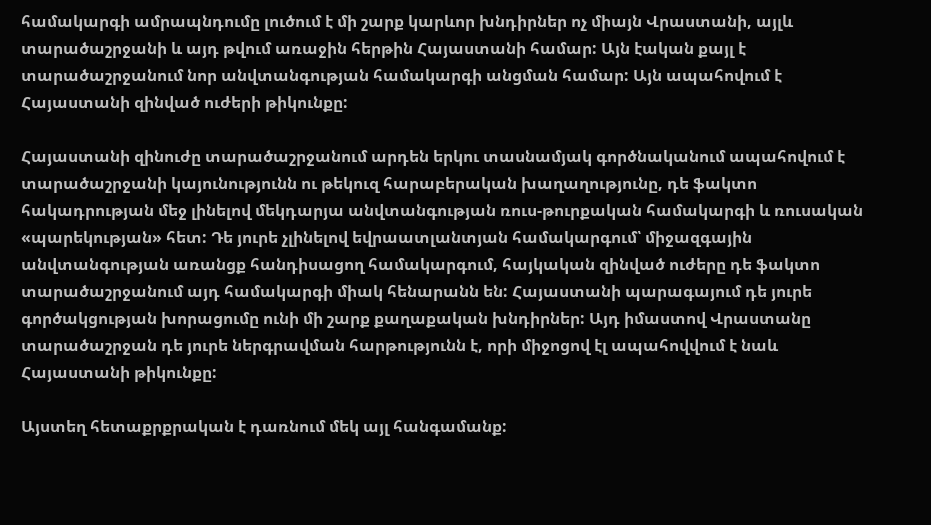համակարգի ամրապնդումը լուծում է մի շարք կարևոր խնդիրներ ոչ միայն Վրաստանի, այլև տարածաշրջանի և այդ թվում առաջին հերթին Հայաստանի համար: Այն էական քայլ է տարածաշրջանում նոր անվտանգության համակարգի անցման համար: Այն ապահովում է Հայաստանի զինված ուժերի թիկունքը:

Հայաստանի զինուժը տարածաշրջանում արդեն երկու տասնամյակ գործնականում ապահովում է տարածաշրջանի կայունությունն ու թեկուզ հարաբերական խաղաղությունը, դե ֆակտո հակադրության մեջ լինելով մեկդարյա անվտանգության ռուս-թուրքական համակարգի և ռուսական «պարեկության» հետ: Դե յուրե չլինելով եվրաատլանտյան համակարգում՝ միջազգային անվտանգության առանցք հանդիսացող համակարգում, հայկական զինված ուժերը դե ֆակտո տարածաշրջանում այդ համակարգի միակ հենարանն են: Հայաստանի պարագայում դե յուրե գործակցության խորացումը ունի մի շարք քաղաքական խնդիրներ: Այդ իմաստով Վրաստանը տարածաշրջան դե յուրե ներգրավման հարթությունն է, որի միջոցով էլ ապահովվում է նաև Հայաստանի թիկունքը:

Այստեղ հետաքրքրական է դառնում մեկ այլ հանգամանք: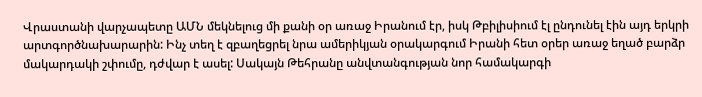Վրաստանի վարչապետը ԱՄՆ մեկնելուց մի քանի օր առաջ Իրանում էր, իսկ Թբիլիսիում էլ ընդունել էին այդ երկրի արտգործնախարարին: Ինչ տեղ է զբաղեցրել նրա ամերիկյան օրակարգում Իրանի հետ օրեր առաջ եղած բարձր մակարդակի շփումը, դժվար է ասել: Սակայն Թեհրանը անվտանգության նոր համակարգի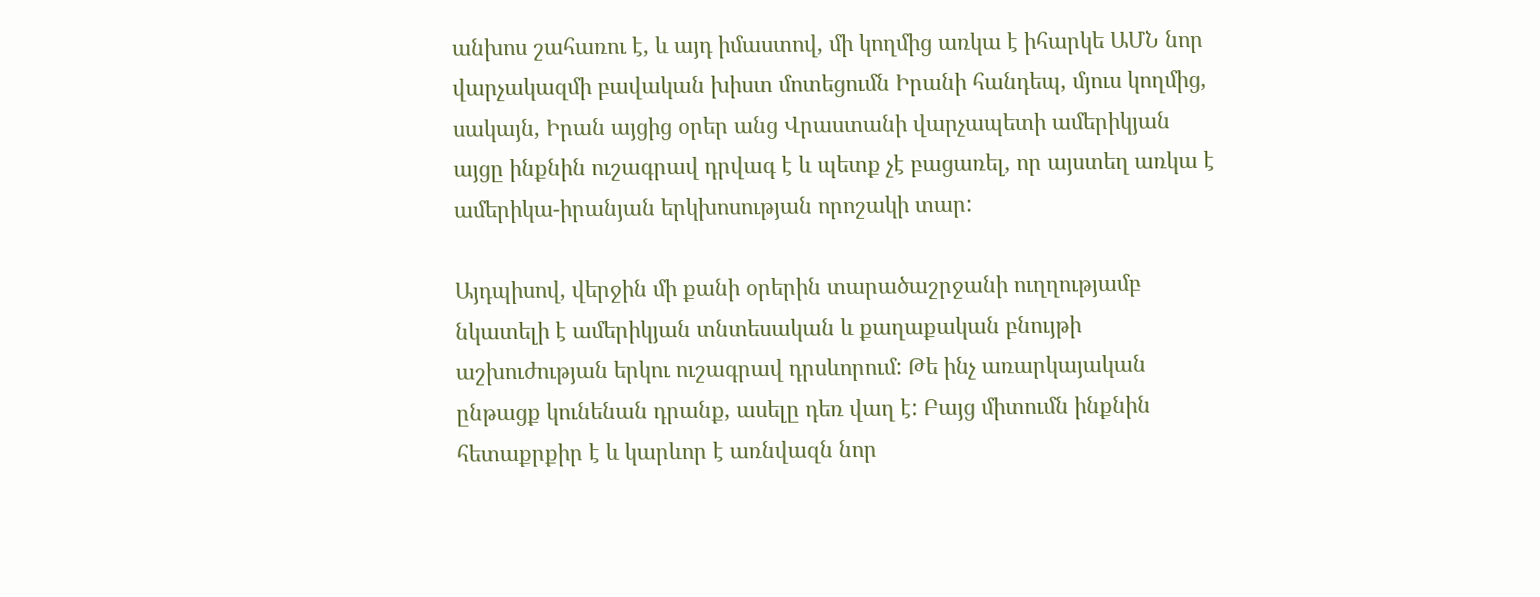անխոս շահառու է, և այդ իմաստով, մի կողմից առկա է իհարկե ԱՄՆ նոր վարչակազմի բավական խիստ մոտեցումն Իրանի հանդեպ, մյուս կողմից, սակայն, Իրան այցից օրեր անց Վրաստանի վարչապետի ամերիկյան այցը ինքնին ուշագրավ դրվագ է և պետք չէ բացառել, որ այստեղ առկա է ամերիկա-իրանյան երկխոսության որոշակի տար:

Այդպիսով, վերջին մի քանի օրերին տարածաշրջանի ուղղությամբ նկատելի է ամերիկյան տնտեսական և քաղաքական բնույթի աշխուժության երկու ուշագրավ դրսևորում: Թե ինչ առարկայական ընթացք կունենան դրանք, ասելը դեռ վաղ է: Բայց միտումն ինքնին հետաքրքիր է և կարևոր է առնվազն նոր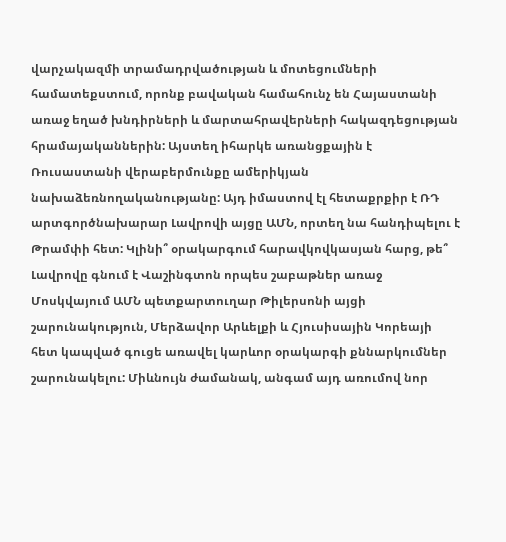վարչակազմի տրամադրվածության և մոտեցումների համատեքստում, որոնք բավական համահունչ են Հայաստանի առաջ եղած խնդիրների և մարտահրավերների հակազդեցության հրամայականներին: Այստեղ իհարկե առանցքային է Ռուսաստանի վերաբերմունքը ամերիկյան նախաձեռնողականությանը: Այդ իմաստով էլ հետաքրքիր է ՌԴ արտգործնախարար Լավրովի այցը ԱՄՆ, որտեղ նա հանդիպելու է Թրամփի հետ: Կլինի՞ օրակարգում հարավկովկասյան հարց, թե՞ Լավրովը գնում է Վաշինգտոն որպես շաբաթներ առաջ Մոսկվայում ԱՄՆ պետքարտուղար Թիլերսոնի այցի շարունակություն, Մերձավոր Արևելքի և Հյուսիսային Կորեայի հետ կապված գուցե առավել կարևոր օրակարգի քննարկումներ շարունակելու: Միևնույն ժամանակ, անգամ այդ առումով նոր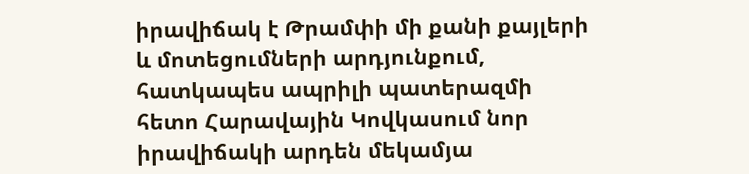իրավիճակ է Թրամփի մի քանի քայլերի և մոտեցումների արդյունքում, հատկապես ապրիլի պատերազմի հետո Հարավային Կովկասում նոր իրավիճակի արդեն մեկամյա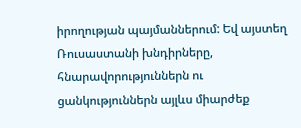իրողության պայմաններում: Եվ այստեղ Ռուսաստանի խնդիրները, հնարավորություններն ու ցանկություններն այլևս միարժեք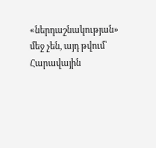«ներդաշնակության» մեջ չեն, այդ թվում՝ Հարավային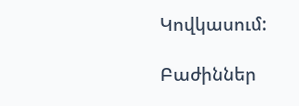Կովկասում:

Բաժիններ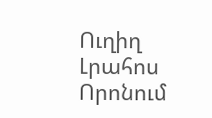Ուղիղ
Լրահոս
Որոնում